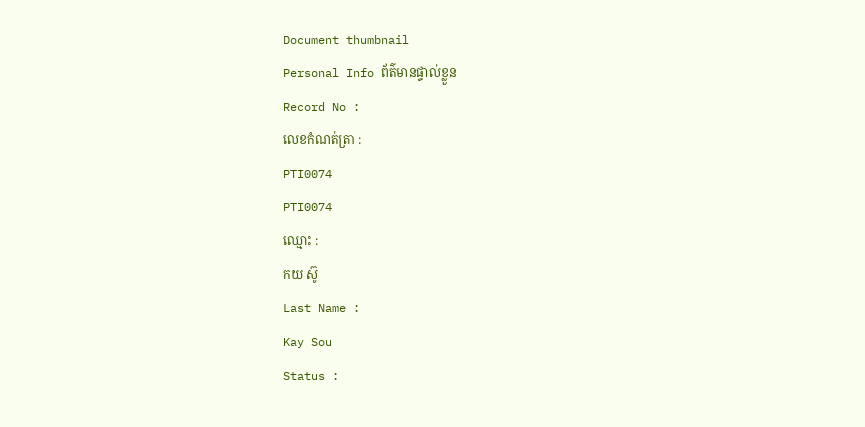Document thumbnail
Personal Info ព័ត៌មានផ្ទាល់ខ្លួន
Record No :
លេខកំណត់ត្រា :
PTI0074
PTI0074
ឈ្មោះ :
កយ ស៊ូ
Last Name :
Kay Sou
Status :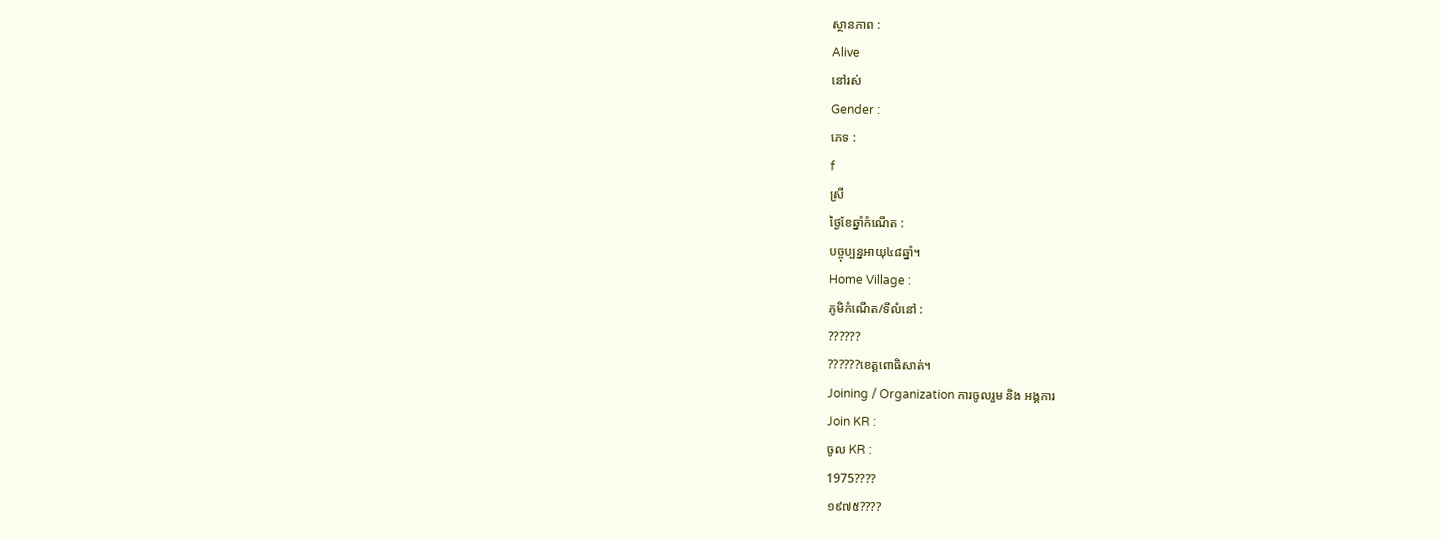ស្ថានភាព :
Alive
នៅរស់
Gender :
ភេទ :
f
ស្រី
ថ្ងៃខែឆ្នាំកំណើត :
បច្ចុប្បន្នអាយុ៤៨ឆ្នាំ។
Home Village :
ភូមិកំណើត/ទីលំនៅ :
??????
??????ខេត្ដពោធិសាត់។
Joining / Organization ការចូលរួម និង អង្គការ
Join KR :
ចូល KR :
1975????
១៩៧៥????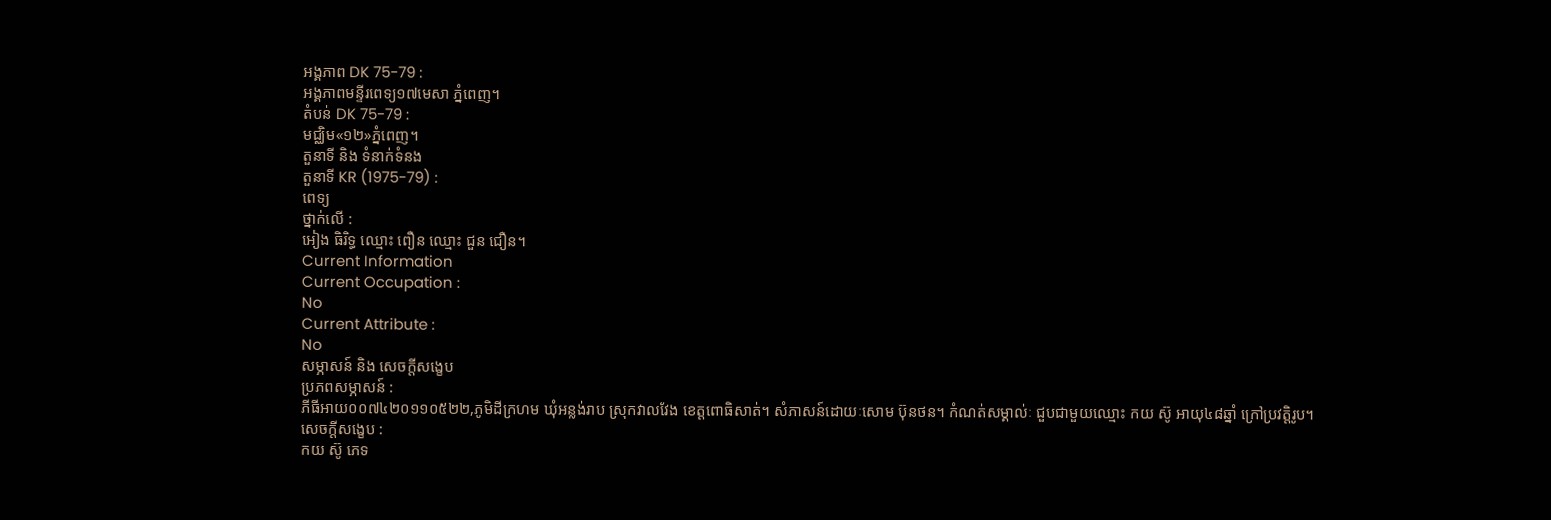អង្គភាព DK 75-79 :
អង្គភាពមន្ទីរពេទ្យ១៧មេសា ភ្នំពេញ។
តំបន់ DK 75-79 :
មជ្ឈិម«១២»ភ្នំពេញ។
តួនាទី និង ទំនាក់ទំនង
តួនាទី KR (1975-79) :
ពេទ្យ
ថ្នាក់លើ :
អៀង ធិរិទ្ធ ឈ្មោះ ពឿន ឈ្មោះ ជួន ជឿន។
Current Information
Current Occupation :
No
Current Attribute :
No
សម្ភាសន៍ និង សេចក្ដីសង្ខេប
ប្រភពសម្ភាសន៍ :
ភីធីអាយ០០៧៤២០១១០៥២២,ភូមិដីក្រហម ឃុំអន្លង់រាប ស្រុកវាលវែង ខេត្តពោធិសាត់។ សំភាសន៍ដោយៈសោម ប៊ុនថន។ កំណត់សម្គាល់ៈ ជួបជាមួយឈ្មោះ កយ ស៊ូ អាយុ៤៨ឆ្នាំ ក្រៅប្រវត្តិរូប។
សេចក្ដីសង្ខេប :
កយ ស៊ូ ភេទ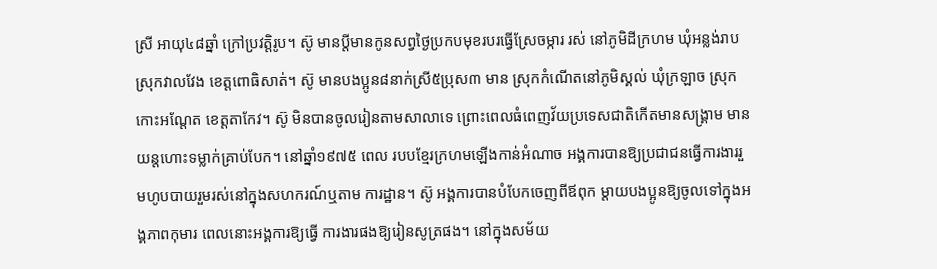ស្រី អាយុ៤៨ឆ្នាំ ក្រៅប្រវត្ដិរូប។ ស៊ូ មានប្ដីមានកូនសព្វថៃ្ងប្រកបមុខរបរធ្វើស្រែចម្ការ រស់ នៅភូមិដីក្រហម ឃុំអន្លង់រាប ស្រុកវាលវែង ខេត្ដពោធិសាត់។ ស៊ូ មានបងប្អូន៨នាក់ស្រី៥ប្រុស៣ មាន ស្រុកកំណើតនៅភូមិស្គល់ ឃុំក្រឡាច ស្រុកកោះអណែ្ដត ខេត្ដតាកែវ។ ស៊ូ មិនបានចូលរៀនតាមសាលាទេ ព្រោះពេលធំពេញវ័យប្រទេសជាតិកើតមានសង្គ្រាម មានយន្ដហោះទម្លាក់គ្រាប់បែក។ នៅឆ្នាំ១៩៧៥ ពេល របបខែ្មរក្រហមឡើងកាន់អំណាច អង្គការបានឱ្យប្រជាជនធ្វើការងាររួមហូបបាយរួមរស់នៅក្នុងសហករណ៍ឬតាម ការដ្ឋាន។ ស៊ូ អង្គការបានបំបែកចេញពីឪពុក ម្ដាយបងប្អូនឱ្យចូលទៅក្នុងអង្គភាពកុមារ ពេលនោះអង្គការឱ្យធ្វើ ការងារផងឱ្យរៀនសូត្រផង។ នៅក្នុងសម័យ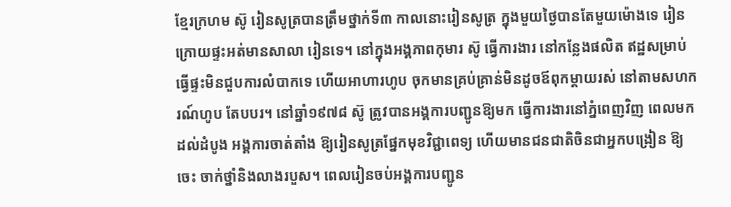ខែ្មរក្រហម ស៊ូ រៀនសូត្របានត្រឹមថ្នាក់ទី៣ កាលនោះរៀនសូត្រ ក្នុងមួយថៃ្ងបានតែមួយម៉ោងទេ រៀនក្រោយផ្ទះអត់មានសាលា រៀនទេ។ នៅក្នុងអង្គភាពកុមារ ស៊ូ ធ្វើការងារ នៅកនែ្លងផលិត ឥដ្ឋសម្រាប់ធ្វើផ្ទះមិនជួបការលំបាកទេ ហើយអាហារហូប ចុកមានគ្រប់គ្រាន់មិនដូចឪពុកម្ដាយរស់ នៅតាមសហករណ៍ហូប តែបបរ។ នៅឆ្នាំ១៩៧៨ ស៊ូ ត្រូវបានអង្គការបញ្ជូនឱ្យមក ធ្វើការងារនៅភ្នំពេញវិញ ពេលមកដល់ដំបូង អង្គការចាត់តាំង ឱ្យរៀនសូត្រផ្នែកមុខវិជ្ជាពេទ្យ ហើយមានជនជាតិចិនជាអ្នកបង្រៀន ឱ្យចេះ ចាក់ថ្នាំនិងលាងរបួស។ ពេលរៀនចប់អង្គការបញ្ជូន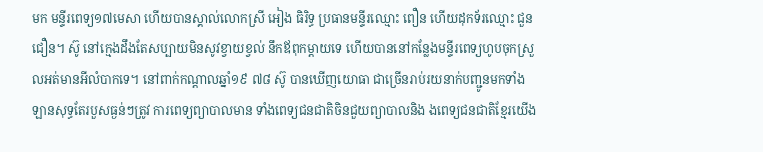មក មន្ទីរពេទ្យ១៧មេសា ហើយបានស្គាល់លោកស្រី អៀង ធិរិទ្ធ ប្រធានមន្ទីរឈ្មោះ ពឿន ហើយដុកទ័រឈ្មោះ ជួន ជឿន។ ស៊ូ នៅកេ្មងដឹងតែសប្បាយមិនសូវខ្វាយខ្វល់ នឹកឪពុកម្ដាយទេ ហើយបាននៅកនែ្លងមន្ទីរពេទ្យហូបចុកស្រួលអត់មានអីលំបាកទេ។ នៅពាក់កណ្ដាលឆ្នាំ១៩ ៧៨ ស៊ូ បានឃើញយោធា ជាច្រើនរាប់រយនាក់បញ្ជូនមកទាំងឡានសុទ្ធតែរបួសធ្ងន់ៗត្រូវ ការពេទ្យព្យាបាលមាន ទាំងពេទ្យជនជាតិចិនជួយព្យាបាលនិង ងពេទ្យជនជាតិខែ្មរយើង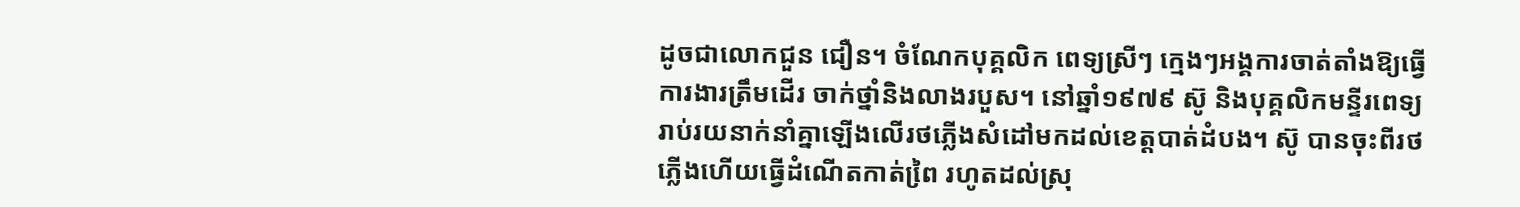ដូចជាលោកជួន ជឿន។ ចំណែកបុគ្គលិក ពេទ្យស្រីៗ កេ្មងៗអង្គការចាត់តាំងឱ្យធ្វើការងារត្រឹមដើរ ចាក់ថ្នាំនិងលាងរបួស។ នៅឆ្នាំ១៩៧៩ ស៊ូ និងបុគ្គលិកមន្ទីរពេទ្យ រាប់រយនាក់នាំគ្នាឡើងលើរថភ្លើងសំដៅមកដល់ខេត្ដបាត់ដំបង។ ស៊ូ បានចុះពីរថភ្លើងហើយធ្វើដំណើតកាត់ពៃ្រ រហូតដល់ស្រុ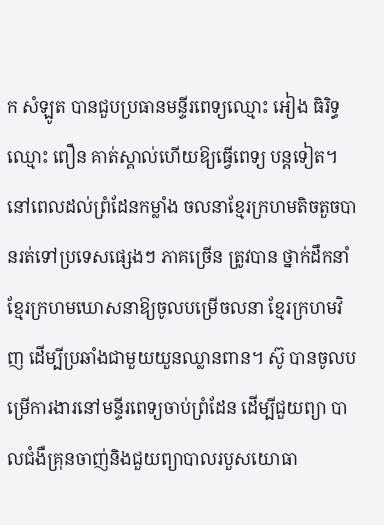ក សំឡូត បានជួបប្រធានមន្ទីរពេទ្យឈ្មោះ អៀង ធិរិទ្ធ ឈ្មោះ ពឿន គាត់ស្គាល់ហើយឱ្យធ្វើពេទ្យ បន្ដទៀត។ នៅពេលដល់ព្រំដែនកម្លាំង ចលនាខែ្មរក្រហមតិចតួចបានរត់ទៅប្រទេសផេ្សងៗ ភាគច្រើន ត្រូវបាន ថ្នាក់ដឹកនាំខែ្មរក្រហមឃោសនាឱ្យចូលបម្រើចលនា ខែ្មរក្រហមវិញ ដើម្បីប្រឆាំងជាមួយយួនឈ្លានពាន។ ស៊ូ បានចូលបម្រើការងារនៅមន្ទីរពេទ្យចាប់ព្រំដែន ដើម្បីជួយព្យា បាលជំងឺគ្រុនចាញ់និងជួយព្យាបាលរបួសយោធា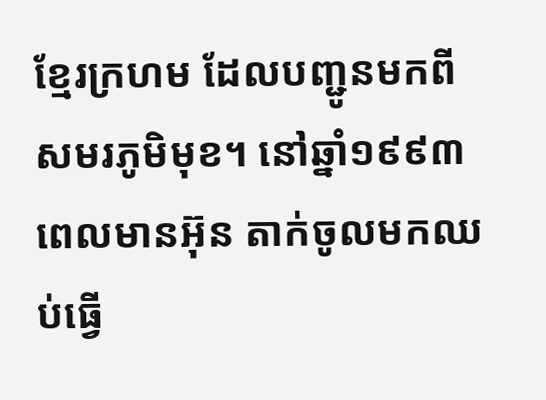ខែ្មរក្រហម ដែលបញ្ជូនមកពីសមរភូមិមុខ។ នៅឆ្នាំ១៩៩៣ ពេលមានអ៊ុន តាក់ចូលមកឈប់ធ្វើ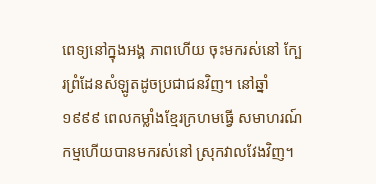ពេទ្យនៅក្នុងអង្គ ភាពហើយ ចុះមករស់នៅ ក្បែរព្រំដែនសំឡូតដូចប្រជាជនវិញ។ នៅឆ្នាំ១៩៩៩ ពេលកម្លាំងខែ្មរក្រហមធ្វើ សមាហរណ៍កម្មហើយបានមករស់នៅ ស្រុកវាលវែងវិញ។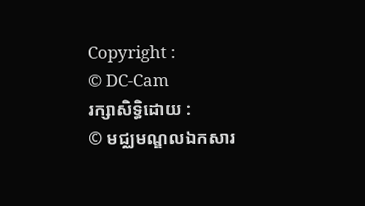Copyright :
© DC-Cam
រក្សាសិទ្ធិដោយ :
© មជ្ឈមណ្ឌលឯកសារ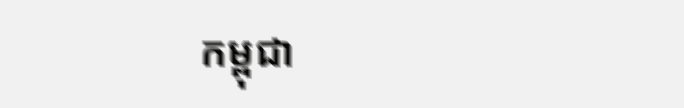កម្ពុជា